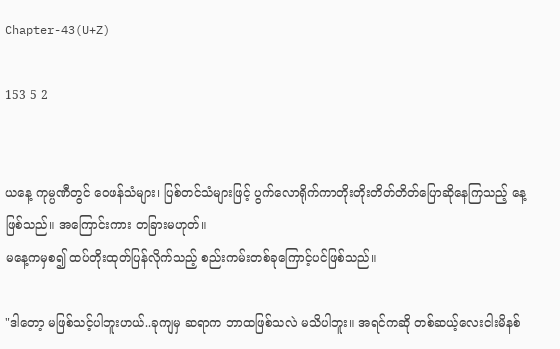Chapter-43(U+Z)

153 5 2


ယနေ့ ကုမ္ပဏီတွင် ဝေဖန်သံများ၊ ပြစ်တင်သံများဖြင့် ပွက်လောရိုက်ကာတိုးတိုးတိတ်တိတ်ပြောဆိုနေကြသည့် နေ့ဖြစ်သည်။ အကြောင်းကား တခြားမဟုတ်။
မနေ့ကမှစ၍ ထပ်တိုးထုတ်ပြန်လိုက်သည့် စည်းကမ်းတစ်ခုကြောင့်ပင်ဖြစ်သည်။

"ဒါတော့ မဖြစ်သင့်ပါဘူးဟယ်..ခုကျမှ ဆရာက ဘာထဖြစ်သလဲ မသိပါဘူး။ အရင်ကဆို တစ်ဆယ့်လေးငါးမိနစ်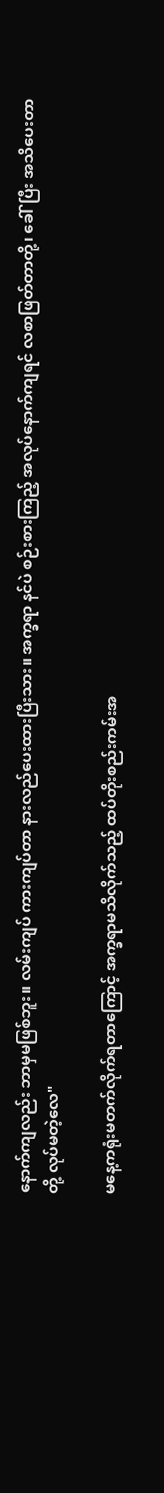နောက်ကျလည်း ဘာမှမဖြစ်ဘူး။ လမ်းကျပ် ကားကျပ်တာ နားလည်ပေးထားပြီးသား။ အက္ခရာ နင်ပဲ စဉ်းစားကြည့် အလုပ်နောက်ကျရင် လစာဖြတ်တာတို့၊ ခေါ်ပြီး အသိပေးတာတို့ လုပ်မတဲ့လေ"

မနေ့ကရုံးမတက်လိုက်ရတာကြောင့် အက္ခရာမသိလိုက်သည့် ထပ်တိုးစည်းကမ်းအ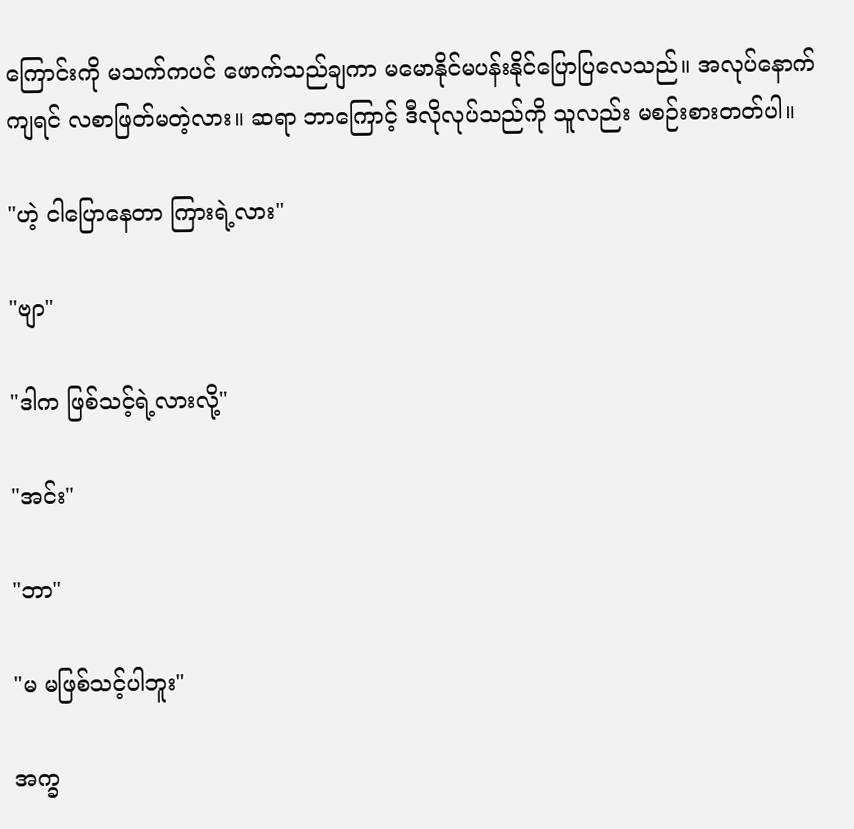ကြောင်းကို မသက်ကပင် ဖောက်သည်ချကာ မမောနိုင်မပန်းနိုင်ပြောပြလေသည်။ အလုပ်နောက်ကျရင် လစာဖြတ်မတဲ့လား။ ဆရာ ဘာကြောင့် ဒီလိုလုပ်သည်ကို သူလည်း မစဉ်းစားတတ်ပါ။

"ဟဲ့ ငါပြောနေတာ ကြားရဲ့လား"

"ဗျာ"

"ဒါက ဖြစ်သင့်ရဲ့လားလို့"

"အင်း"

"ဘာ"

"မ မဖြစ်သင့်ပါဘူး"

အက္ခ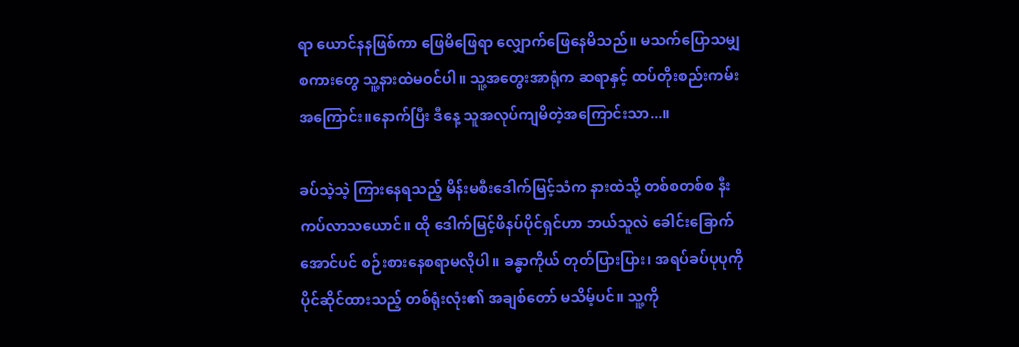ရာ ယောင်နနဖြစ်ကာ ဖြေမိဖြေရာ လျှောက်ဖြေနေမိသည်။ မသက်ပြောသမျှ စကားတွေ သူ့နားထဲမဝင်ပါ။ သူ့အတွေးအာရုံက ဆရာနှင့် ထပ်တိုးစည်းကမ်းအကြောင်း။နောက်ပြီး ဒီနေ့ သူအလုပ်ကျမိတဲ့အကြောင်းသာ...။

ခပ်သဲ့သဲ့ ကြားနေရသည့် မိန်းမစီးဒေါက်မြင့်သံက နားထဲသို့ တစ်စတစ်စ နီးကပ်လာသယောင်။ ထို ဒေါက်မြင့်ဖိနပ်ပိုင်ရှင်ဟာ ဘယ်သူလဲ ခေါင်းခြောက်အောင်ပင် စဉ်းစားနေစရာမလိုပါ။ ခန္ဓာကိုယ် တုတ်ပြားပြား၊ အရပ်ခပ်ပုပုကို ပိုင်ဆိုင်ထားသည့် တစ်ရုံးလုံး၏ အချစ်တော် မသိမ့်ပင်။ သူ့ကို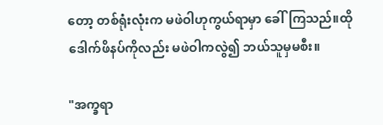တော့ တစ်ရုံးလုံးက မဖဲဝါဟုကွယ်ရာမှာ ခေါ်ကြသည်။ထိုဒေါက်ဖိနပ်ကိုလည်း မဖဲဝါကလွဲ၍ ဘယ်သူမှမစီး။

"အက္ခရာ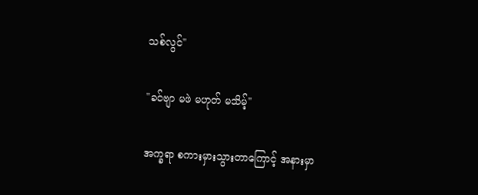သစ်လွင်"

"ခင်ဗျာ မဖဲ မဟုတ် မသိမ့်"

အက္ခရာ စကားမှားသွားတာကြောင့် အနားမှာ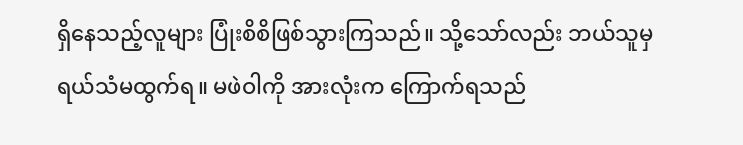ရှိနေသည့်လူများ ပြုံးစိစိဖြစ်သွားကြသည်။ သို့သော်လည်း ဘယ်သူမှ ရယ်သံမထွက်ရ။ မဖဲဝါကို အားလုံးက ကြောက်ရသည်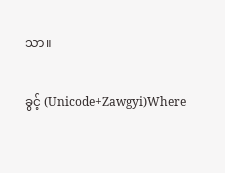သာ။

ခွင့် (Unicode+Zawgyi)Where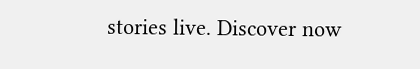stories live. Discover now